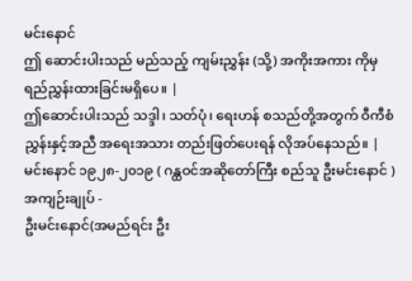မင်းနောင်
ဤ ဆောင်းပါးသည် မည်သည့် ကျမ်းညွှန်း (သို့) အကိုးအကား ကိုမှ ရည်ညွှန်းထားခြင်းမရှိပေ။ |
ဤဆောင်းပါးသည် သဒ္ဒါ၊ သတ်ပုံ၊ ရေးဟန် စသည်တို့အတွက် ဝီကီစံညွှန်းနှင့်အညီ အရေးအသား တည်းဖြတ်ပေးရန် လိုအပ်နေသည်။ |
မင်းနောင် ၁၉၂၈-၂၀၁၉ ( ဂန္ထဝင်အဆိုတော်ကြီး စည်သူ ဦးမင်းနောင် )
အကျဉ်းချုပ် -
ဦးမင်းနောင်(အမည်ရင်း ဦး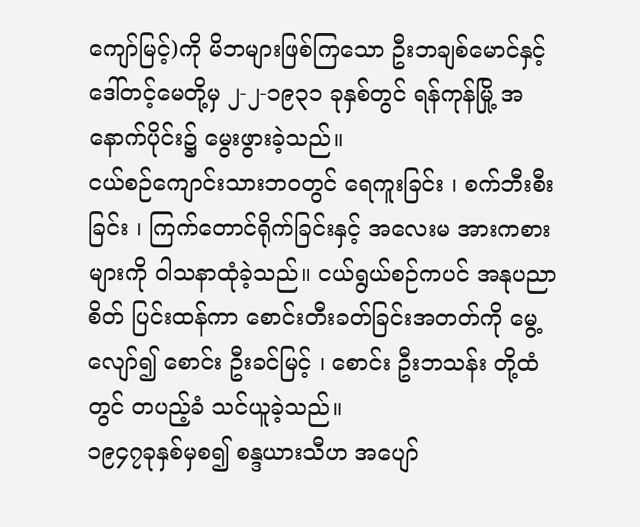ကျော်မြင့်)ကို မိဘများဖြစ်ကြသော ဦးဘချစ်မောင်နှင့် ဒေါ်တင့်မေတို့မှ ၂-၂-၁၉၃၁ ခုနှစ်တွင် ရန်ကုန်မြို့ အနောက်ပိုင်း၌ မွေးဖွားခဲ့သည်။
ငယ်စဉ်ကျောင်းသားဘဝတွင် ရေကူးခြင်း ၊ စက်ဘီးစီးခြင်း ၊ ကြက်တောင်ရိုက်ခြင်းနှင့် အလေးမ အားကစားများကို ဝါသနာထုံခဲ့သည်။ ငယ်ရွယ်စဉ်ကပင် အနုပညာစိတ် ပြင်းထန်ကာ စောင်းတီးခတ်ခြင်းအတတ်ကို မွေ့လျော်၍ စောင်း ဦးခင်မြင့် ၊ စောင်း ဦးဘသန်း တို့ထံတွင် တပည့်ခံ သင်ယူခဲ့သည်။
၁၉၄၇ခုနှစ်မှစ၍ စန္ဒယားသီဟ အပျော်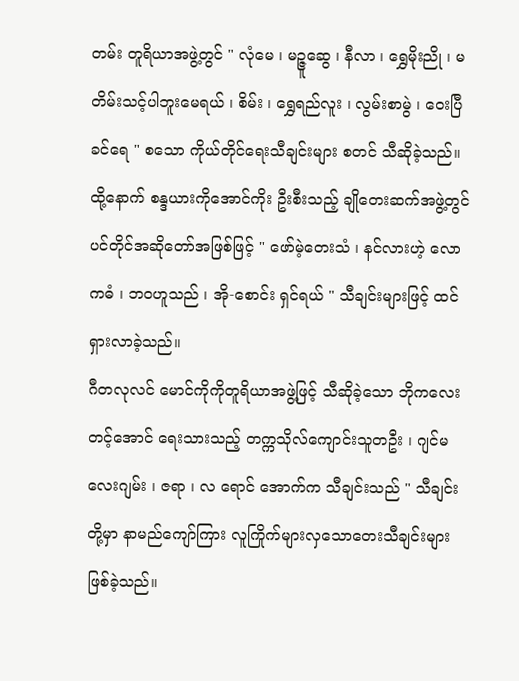တမ်း တူရိယာအဖွဲ့တွင် " လုံမေ ၊ မဉ္ဇူဆွေ ၊ နီလာ ၊ ရွှေမိုးညို ၊ မတိမ်းသင့်ပါဘူးမေရယ် ၊ စိမ်း ၊ ရွှေရည်လူး ၊ လွမ်းစာမွဲ ၊ ဝေးပြီခင်ရေ " စသော ကိုယ်တိုင်ရေးသီချင်းများ စတင် သီဆိုခဲ့သည်။
ထို့နောက် စန္ဒယားကိုအောင်ကိုး ဦးစီးသည့် ချိုတေးဆက်အဖွဲ့တွင် ပင်တိုင်အဆိုတော်အဖြစ်ဖြင့် " ဖော်မဲ့တေးသံ ၊ နင်လားဟဲ့ လောကဓံ ၊ ဘဝဟူသည် ၊ အို-စောင်း ရှင်ရယ် " သီချင်းများဖြင့် ထင်ရှားလာခဲ့သည်။
ဂီတလုလင် မောင်ကိုကိုတူရိယာအဖွဲ့ဖြင့် သီဆိုခဲ့သော ဘိုကလေးတင့်အောင် ရေးသားသည့် တက္ကသိုလ်ကျောင်းသူတဦး ၊ ဂျင်မလေးဂျမ်း ၊ ဇရာ ၊ လ ရောင် အောက်က သီချင်းသည် " သီချင်းတို့မှာ နာမည်ကျော်ကြား လူကြိုက်များလှသောတေးသီချင်းများ ဖြစ်ခဲ့သည်။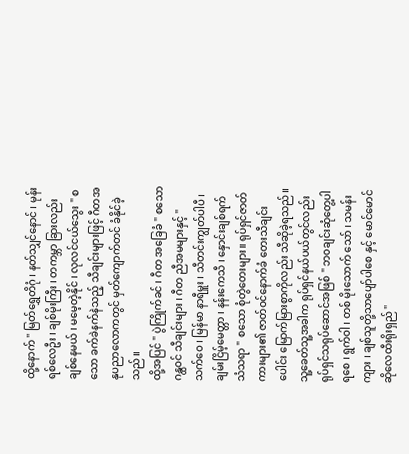ထို့နောက် " မြတ်ရွှေတိဂုံ ၊ နတ်သျှင်နောင် ၊ မုန်းရစ်လေဦး ၊ ချစ်မိုးကြီး ၊ တကမ္ဘာ ခြားလည်း ချစ်နေမယ် ၊ မမေ့တဲ့နိုင် ၊ လုလင်ငယ်သွေး " စသော ခက်ခဲနက်နဲသည့် သီချင်းများဖြင့် ဂီတအနုပညာလောကတွင် မှတ်ကျောက်တင် ခံနိုင်ခဲ့သည်။
ထို့အပြင် " ပွဲကြိုက်ခင် ၊ ဂီတ အခြေခံ " စသော ဂန္ထဝင် သီချင်းများ ၊ ဂီတ ညီအမများနှင့် " သက်ဝေ ၊ မြန်မာ နာရီမှူး ၊ သီတင်းကျွတ်ပါပီ ၊ ချမ်းငြိမ့်မေတ္တာ ၊ နန်းကေသီ ၊ နှောင်းချစ်ရက် သံသရာ " စသော စုံတွဲတေးများ။ ရုပ်ရှင်ဇာတ်ကားများ၏ ဇာတ်ဝင်နောက်ခံ တေးသီချင်းပေါင်း မြောက်မြားစွာကိုလည်း သီဆိုခဲ့ရသည်။
သူ့ခေတ်သူ့အခါက ရုပ်ရှင်နယ်ပယ်တွင်လည်း ရုပ်ရှင်သရုပ်ဆောင်အဖြစ် " ဘ၀ချင်းဆုံတွေ့ပါရစေ ၊ ရွက်ဝါ ၊ တစ် မိုးသောက် သော် ၊ သမန်းကျား ၊ ချစ်သူတို့သာပျော်ပါစေ နှင့် မောင်မောင်ဆိုလေထီးရိုးရှည် "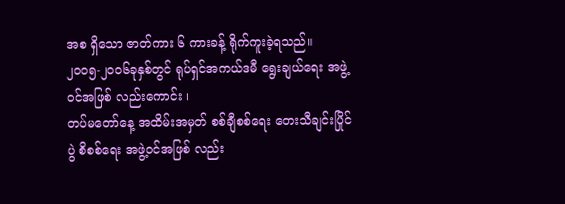အစ ရှိသော ဇာတ်ကား ၆ ကားခန့် ရိုက်ကူးခဲ့ရသည်။
၂၀၀၅-၂၀၀၆ခုနှစ်တွင် ရုပ်ရှင်အကယ်ဒမီ ရွေးချယ်ရေး အဖွဲ့ဝင်အဖြစ် လည်းကောင်း ၊
တပ်မတော်နေ့ အထိမ်းအမှတ် စစ်ချီစစ်ရေး တေးသီချင်းပြိုင်ပွဲ စိစစ်ရေး အဖွဲ့ဝင်အဖြစ် လည်း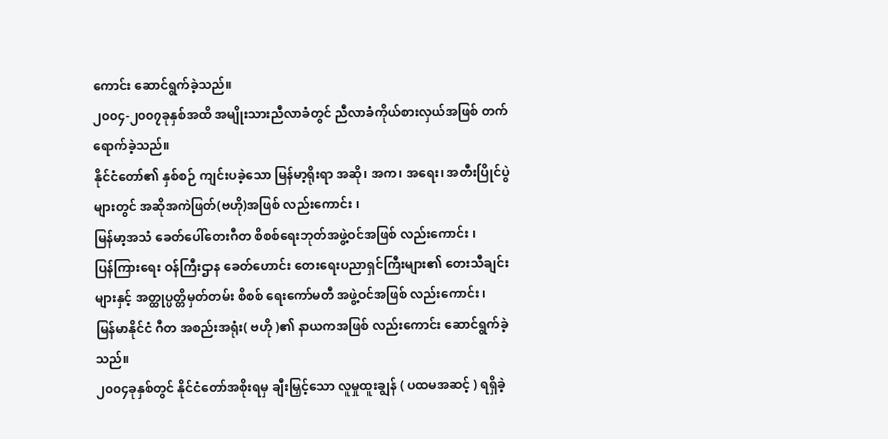ကောင်း ဆောင်ရွက်ခဲ့သည်။
၂၀၀၄-၂၀၀၇ခုနှစ်အထိ အမျိုးသားညီလာခံတွင် ညီလာခံကိုယ်စားလှယ်အဖြစ် တက်ရောက်ခဲ့သည်။
နိုင်ငံတော်၏ နှစ်စဉ် ကျင်းပခဲ့သော မြန်မာ့ရိုးရာ အဆို၊ အက၊ အရေး၊ အတီးပြိုင်ပွဲများတွင် အဆိုအကဲဖြတ်(ဗဟို)အဖြစ် လည်းကောင်း ၊
မြန်မာ့အသံ ခေတ်ပေါ်တေးဂီတ စိစစ်ရေးဘုတ်အဖွဲ့ဝင်အဖြစ် လည်းကောင်း ၊
ပြန်ကြားရေး ဝန်ကြီးဌာန ခေတ်ဟောင်း တေးရေးပညာရှင်ကြီးများ၏ တေးသီချင်းများနှင့် အတ္ထုပ္ပတ္တိမှတ်တမ်း စိစစ် ရေးကော်မတီ အဖွဲ့ဝင်အဖြစ် လည်းကောင်း ၊
မြန်မာနိုင်ငံ ဂီတ အစည်းအရုံး( ဗဟို )၏ နာယကအဖြစ် လည်းကောင်း ဆောင်ရွက်ခဲ့သည်။
၂၀၀၄ခုနှစ်တွင် နိုင်ငံတော်အစိုးရမှ ချီးမြှင့်သော လူမှုထူးချွန် ( ပထမအဆင့် ) ရရှိခဲ့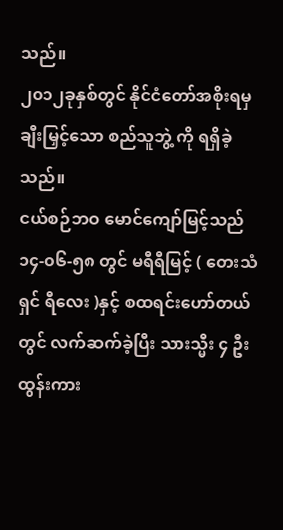သည်။
၂၀၁၂ခုနှစ်တွင် နိုင်ငံတော်အစိုးရမှ ချီးမြှင့်သော စည်သူဘွဲ့ ကို ရရှိခဲ့သည်။
ငယ်စဉ်ဘဝ မောင်ကျော်မြင့်သည် ၁၄-၀၆-၅၈ တွင် မရီရီမြင့် ( တေးသံရှင် ရီလေး )နှင့် စထရင်းဟော်တယ်တွင် လက်ဆက်ခဲ့ပြီး သားသ္မီး ၄ ဦး ထွန်းကား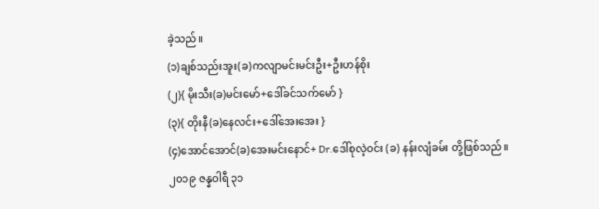ခဲ့သည်။
(၁)ချစ်သည်းအူး(ခ)ကလျာမင်းမင်းဦး+ဦးဟန်စိုး
(၂){ မိုးသီး(ခ)မင်းမော်+ဒေါ်ခင်သက်မော် }
(၃){ တိုးနီ(ခ)နေလင်း+ဒေါ်အေးအေး }
(၄)အောင်အောင်(ခ)အေးမင်းနောင်+ Dr.ဒေါ်စုလဲ့ဝင်း (ခ) နန်းလျံခမ်း တို့ဖြစ်သည်။
၂၀၁၉ ဇန္နဝါရီ ၃၁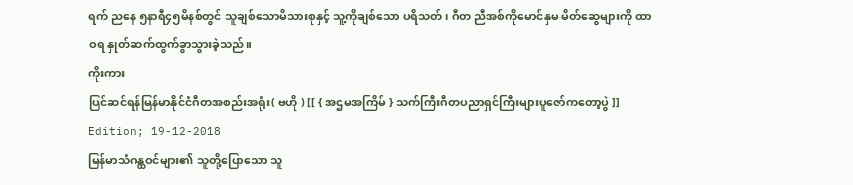ရက် ညနေ ၅နာရီ၄၅မိနစ်တွင် သူချစ်သောမိသားစုနှင့် သူ့ကိုချစ်သော ပရိသတ် ၊ ဂီတ ညီအစ်ကိုမောင်နှမ မိတ်ဆွေများကို ထာဝရ နှုတ်ဆက်ထွက်ခွာသွားခဲ့သည်။
ကိုးကား
ပြင်ဆင်ရန်မြန်မာနိုင်ငံဂီတအစည်းအရုံး( ဗဟို ) [[ { အဌမအကြိမ် } သက်ကြီးဂီတပညာရှင်ကြီးများပူဇော်ကတော့ပွဲ ]] Edition; 19-12-2018
မြန်မာသံဂန္ထဝင်များ၏ သူတို့ပြောသော သူ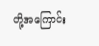တို့အကြောင်း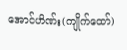အောင်ဟိဏ်း(ကျိုက်ထော်)